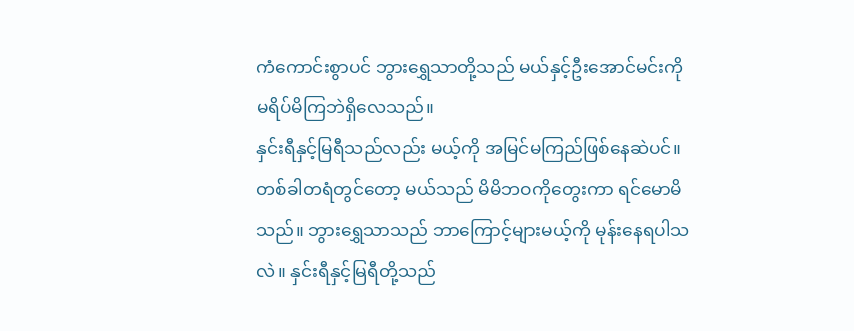ကံကောင်းစွာပင် ဘွားရွှေသာတို့သည် မယ်နှင့်ဦးအောင်မင်းကို မရိပ်မိကြဘဲရှိလေသည်။
နှင်းရီနှင့်မြရီသည်လည်း မယ့်ကို အမြင်မကြည်ဖြစ်နေဆဲပင်။
တစ်ခါတရံတွင်တော့ မယ်သည် မိမိဘဝကိုတွေးကာ ရင်မောမိသည်။ ဘွားရွှေသာသည် ဘာကြောင့်များမယ့်ကို မုန်းနေရပါသလဲ။ နှင်းရီနှင့်မြရီတို့သည်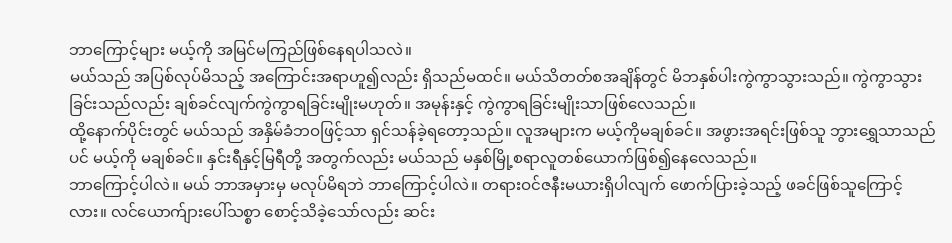ဘာကြောင့်များ မယ့်ကို အမြင်မကြည်ဖြစ်နေရပါသလဲ။
မယ်သည် အပြစ်လုပ်မိသည့် အကြောင်းအရာဟူ၍လည်း ရှိသည်မထင်။ မယ်သိတတ်စအချိန်တွင် မိဘနှစ်ပါးကွဲကွာသွားသည်။ ကွဲကွာသွားခြင်းသည်လည်း ချစ်ခင်လျက်ကွဲကွာရခြင်းမျိုးမဟုတ်။ အမုန်းနှင့် ကွဲကွာရခြင်းမျိုးသာဖြစ်လေသည်။
ထို့နောက်ပိုင်းတွင် မယ်သည် အနှိမ်ခံဘဝဖြင့်သာ ရှင်သန်ခဲ့ရတော့သည်။ လူအများက မယ့်ကိုမချစ်ခင်။ အဖွားအရင်းဖြစ်သူ ဘွားရွှေသာသည်ပင် မယ့်ကို မချစ်ခင်။ နှင်းရီနှင့်မြရီတို့ အတွက်လည်း မယ်သည် မနှစ်မြို့စရာလူတစ်ယောက်ဖြစ်၍နေလေသည်။
ဘာကြောင့်ပါလဲ။ မယ် ဘာအမှားမှ မလုပ်မိရဘဲ ဘာကြောင့်ပါလဲ။ တရားဝင်ဇနီးမယားရှိပါလျက် ဖောက်ပြားခဲ့သည့် ဖခင်ဖြစ်သူကြောင့်လား။ လင်ယောက်ျားပေါ်သစ္စာ စောင့်သိခဲ့သော်လည်း ဆင်း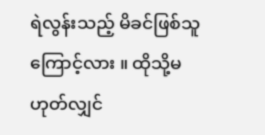ရဲလွန်းသည့် မိခင်ဖြစ်သူကြောင့်လား ။ ထိုသို့မဟုတ်လျှင်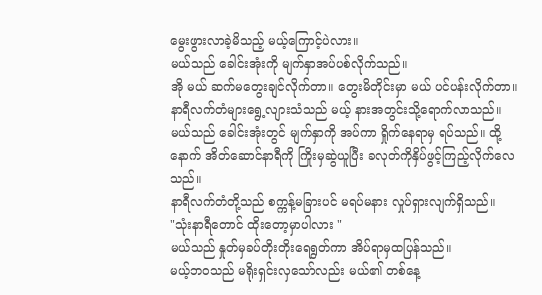မွေးဖွားလာခဲ့မိသည့် မယ့်ကြောင့်ပဲလား။
မယ်သည် ခေါင်းအုံးကို မျက်နှာအပ်ပစ်လိုက်သည်။
အို မယ် ဆက်မတွေးချင်လိုက်တာ။ တွေးမိတိုင်းမှာ မယ် ပင်ပန်းလိုက်တာ။
နာရီလက်တံများရွေ့လျားသံသည် မယ့် နားအတွင်းသို့ရောက်လာသည်။ မယ်သည် ခေါင်းအုံးတွင် မျက်နှာကို အပ်ကာ ရှိုက်နေရာမှ ရပ်သည်။ ထို့နောက် အိတ်ဆောင်နာရီကို ကြိုးမှဆွဲယူပြီး ခလုတ်ကိုနှိပ်ဖွင့်ကြည့်လိုက်လေသည်။
နာရီလက်တံတို့သည် စက္ကန့်မခြားပင် မရပ်မနား လှုပ်ရှားလျက်ရှိသည်။
"သုံးနာရီတောင် ထိုးတော့မှာပါလား "
မယ်သည် နှုတ်မှခပ်တိုးတိုးရေရွတ်ကာ အိပ်ရာမှထပြန်သည်။
မယ့်ဘဝသည် မရိုးရှင်းလှသော်လည်း မယ်၏ တစ်နေ့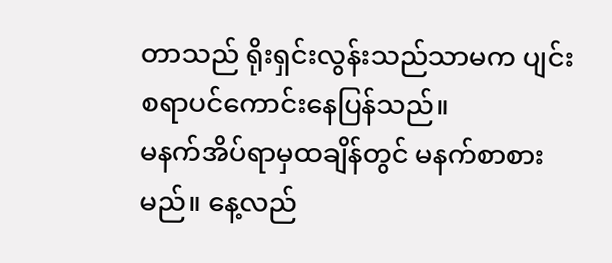တာသည် ရိုးရှင်းလွန်းသည်သာမက ပျင်းစရာပင်ကောင်းနေပြန်သည်။
မနက်အိပ်ရာမှထချိန်တွင် မနက်စာစားမည်။ နေ့လည်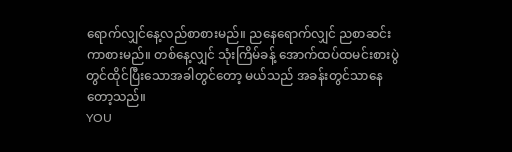ရောက်လျှင်နေ့လည်စာစားမည်။ ညနေရောက်လျှင် ညစာဆင်းကာစားမည်။ တစ်နေ့လျှင် သုံးကြိမ်ခန့် အောက်ထပ်ထမင်းစားပွဲတွင်ထိုင်ပြီးသောအခါတွင်တော့ မယ်သည် အခန်းတွင်သာနေတော့သည်။
YOU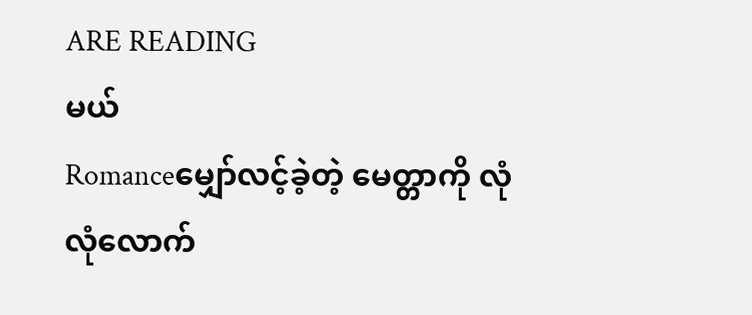ARE READING
မယ်
Romanceမျှော်လင့်ခဲ့တဲ့ မေတ္တာကို လုံလုံလောက်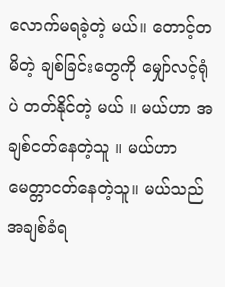လောက်မရခဲ့တဲ့ မယ်။ တောင့်တမိတဲ့ ချစ်ခြင်းတွေကို မျှော်လင့်ရုံပဲ တတ်နိုင်တဲ့ မယ် ။ မယ်ဟာ အချစ်ငတ်နေတဲ့သူ ။ မယ်ဟာ မေတ္တာငတ်နေတဲ့သူ။ မယ်သည် အချစ်ခံရ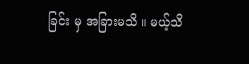ခြင်း မှ အခြားမသိ ။ မယ့်သိ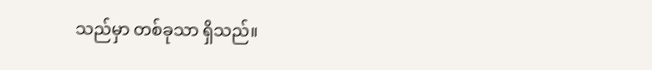သည်မှာ တစ်ခုသာ ရှိသည်။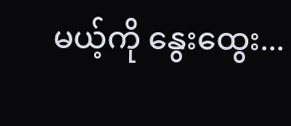မယ့်ကို နွေးထွေး...